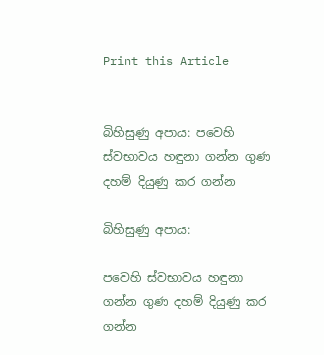Print this Article


බිහිසුණු අපාය: පවෙහි ස්වභාවය හඳුනා ගන්න ගුණ දහම් දියුණු කර ගන්න

බිහිසුණු අපාය:

පවෙහි ස්වභාවය හඳුනා ගන්න ගුණ දහම් දියුණු කර ගන්න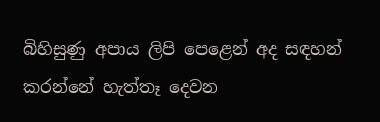බිහිසුණු අපාය ලිපි පෙළෙන් අද සඳහන් කරන්නේ හැත්තෑ දෙවන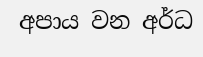අපාය වන අර්ධ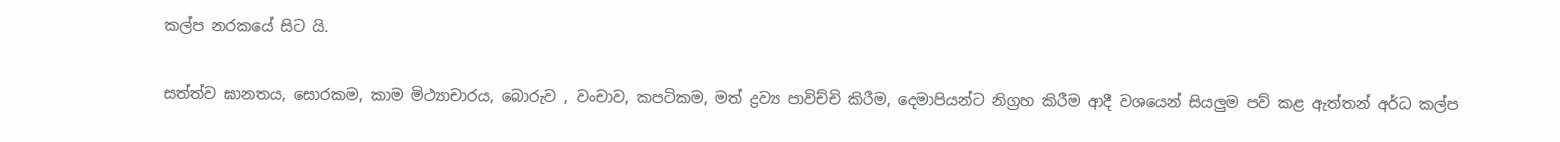කල්ප නරකයේ සිට යි.

සත්ත්ව ඝානතය, සොරකම, කාම මිථ්‍යාචාරය, බොරුව , වංචාව, කපටිකම, මත් ද්‍රව්‍ය පාවිච්චි කිරීම, දෙමාපියන්ට නිග්‍රහ කිරීම ආදී වශයෙන් සියලුම පව් කළ ඇත්තන් අර්ධ කල්ප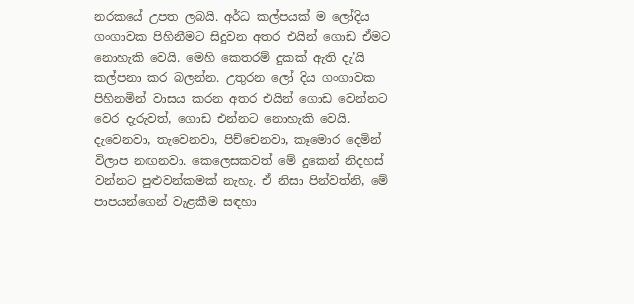නරකයේ උපත ලබයි. අර්ධ කල්පයක් ම ලෝදිය ගංගාවක පිහිනීමට සිදුවන අතර එයින් ගොඩ ඒමට නොහැකි වෙයි. මෙහි කෙතරම් දුකක් ඇති දැ’යි කල්පනා කර බලන්න. උතුරන ලෝ දිය ගංගාවක පිහිනමින් වාසය කරන අතර එයින් ගොඩ වෙන්නට වෙර දැරුවත්, ගොඩ එන්නට නොහැකි වෙයි. දැවෙනවා, තැවෙනවා, පිච්චෙනවා, කෑමොර දෙමින් විලාප නඟනවා. කෙලෙසකවත් මේ දුකෙන් නිදහස් වන්නට පුළුවන්කමක් නැහැ. ඒ නිසා පින්වත්නි, මේ පාපයන්ගෙන් වැළකීම සඳහා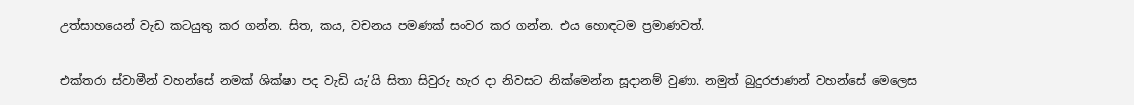උත්සාහයෙන් වැඩ කටයුතු කර ගන්න. සිත, කය, වචනය පමණක් සංවර කර ගන්න. එය හොඳටම ප්‍රමාණවත්.

එක්තරා ස්වාමීන් වහන්සේ නමක් ශික්ෂා පද වැඩි යැ’යි සිතා සිවුරු හැර දා නිවසට නික්මෙන්න සූදානම් වුණා. නමුත් බුදුරජාණන් වහන්සේ මෙලෙස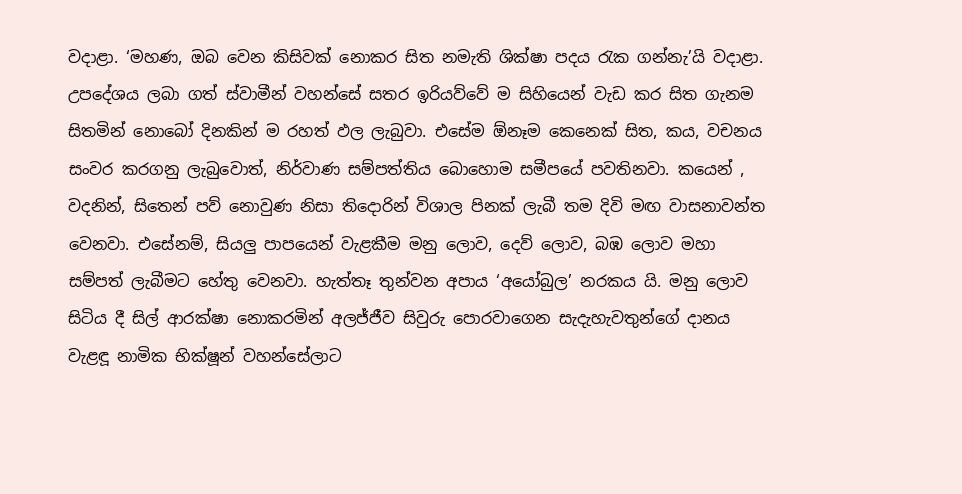වදාළා. ‘මහණ, ඔබ වෙන කිසිවක් නොකර සිත නමැති ශික්ෂා පදය රැක ගන්නැ’යි වදාළා. උපදේශය ලබා ගත් ස්වාමීන් වහන්සේ සතර ඉරියව්වේ ම සිහියෙන් වැඩ කර සිත ගැනම සිතමින් නොබෝ දිනකින් ම රහත් ඵල ලැබුවා. එසේම ඕනෑම කෙනෙක් සිත, කය, වචනය සංවර කරගනු ලැබුවොත්, නිර්වාණ සම්පත්තිය බොහොම සමීපයේ පවතිනවා. කයෙන් , වදනින්, සිතෙන් පව් නොවුණ නිසා තිදොරින් විශාල පිනක් ලැබී තම දිවි මඟ වාසනාවන්ත වෙනවා. එසේනම්, සියලු පාපයෙන් වැළකීම මනු ලොව, දෙව් ලොව, බඹ ලොව මහා සම්පත් ලැබීමට හේතු වෙනවා. හැත්තෑ තුන්වන අපාය ‘අයෝබුල’ නරකය යි. මනු ලොව සිටිය දී සිල් ආරක්ෂා නොකරමින් අලජ්ජීව සිවුරු පොරවාගෙන සැදැහැවතුන්ගේ දානය වැළඳූ නාමික භික්ෂූන් වහන්සේලාට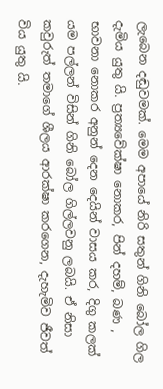ලැබෙන දඬුවමක්. මෙම අපායේ නිරි සතුන් ගිනි බෝල ගිල දැමිය යුතු යි. ප්‍රත්‍යවේක්ෂා නොකර, පින් දහම්, බණ , භාවනා නොකර අනුන් දෙන දෙයින් වාසය කර, දිගු කලක් යම පල්ලන් විසින් ගිනි බෝල ගිල්ලවනු ලබයි. ඒ නිසා කවුරුත් තමාගේ ශීලය ආරක්ෂා කරගෙන, දැහැමිව ජීවත් විය යුතු යි.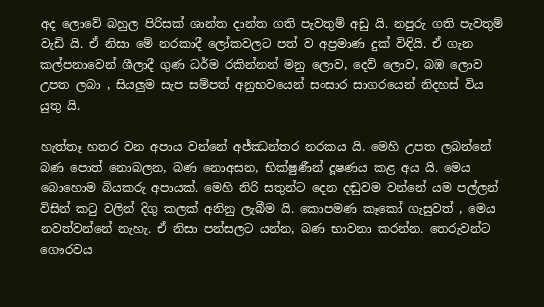අද ලොවේ බහුල පිරිසක් ශාන්ත දාන්ත ගති පැවතුම් අඩු යි. නපුරු ගති පැවතුම් වැඩි යි. ඒ නිසා මේ නරකාදී ලෝකවලට පත් ව අප්‍රමාණ දුක් විඳියි. ඒ ගැන කල්පනාවෙන් ශීලාදී ගුණ ධර්ම රකින්නන් මනු ලොව, දෙව් ලොව, බඹ ලොව උපත ලබා , සියලුම සැප සම්පත් අනුභවයෙන් සංසාර සාගරයෙන් නිදහස් විය යුතු යි.

හැත්තෑ හතර වන අපාය වන්නේ අජ්ඣන්තර නරකය යි. මෙහි උපත ලබන්නේ බණ පොත් නොබලන, බණ නොඅසන, භික්ෂුණීන් දූෂණය කළ අය යි. මෙය බොහොම බියකරු අපායක්. මෙහි නිරි සතුන්ට දෙන දඬුවම වන්නේ යම පල්ලන් විසින් කටු වලින් දිගු කලක් අනිනු ලැබීම යි. කොපමණ කෑකෝ ගැසුවත් , මෙය නවත්වන්නේ නැහැ. ඒ නිසා පන්සලට යන්න, බණ භාවනා කරන්න. තෙරුවන්ට ගෞරවය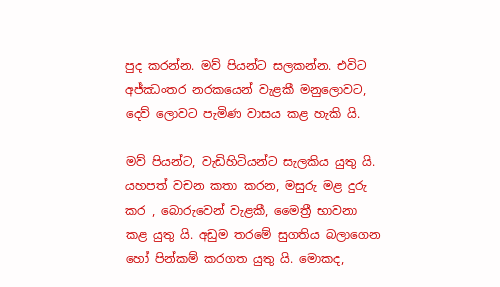පුද කරන්න. මව් පියන්ට සලකන්න. එවිට අජ්ඣංතර නරකයෙන් වැළකී මනුලොවට, දෙව් ලොවට පැමිණ වාසය කළ හැකි යි.

මව් පියන්ට, වැඩිහිටියන්ට සැලකිය යුතු යි. යහපත් වචන කතා කරන, මසුරු මළ දුරු කර , බොරුවෙන් වැළකී, මෛත්‍රී භාවනා කළ යුතු යි. අඩුම තරමේ සුගතිය බලාගෙන හෝ පින්කම් කරගත යුතු යි. මොකද,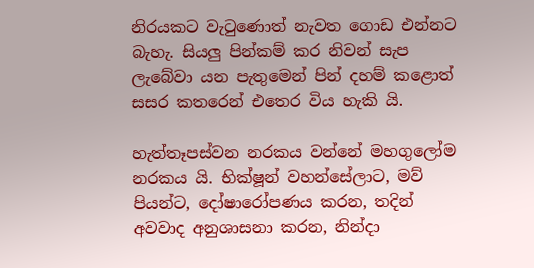නිරයකට වැටුණොත් නැවත ගොඩ එන්නට බැහැ. සියලු පින්කම් කර නිවන් සැප ලැබේවා යන පැතුමෙන් පින් දහම් කළොත් සසර කතරෙන් එතෙර විය හැකි යි.

හැත්තෑපස්වන නරකය වන්නේ මහගුලෝම නරකය යි. භික්ෂූන් වහන්සේලාට, මව් පියන්ට, දෝෂාරෝපණය කරන, තදින් අවවාද අනුශාසනා කරන, නින්දා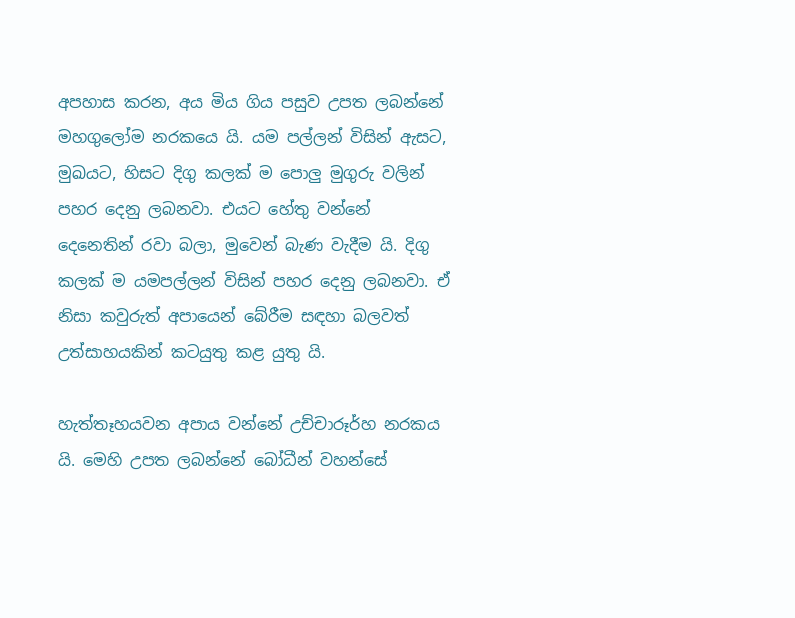අපහාස කරන, අය මිය ගිය පසුව උපත ලබන්නේ මහගුලෝම නරකයෙ යි. යම පල්ලන් විසින් ඇසට, මුඛයට, හිසට දිගු කලක් ම පොලු මුගුරු වලින් පහර දෙනු ලබනවා. එයට හේතු වන්නේ දෙනෙතින් රවා බලා, මුවෙන් බැණ වැදීම යි. දිගු කලක් ම යමපල්ලන් විසින් පහර දෙනු ලබනවා. ඒ නිසා කවුරුත් අපායෙන් බේරීම සඳහා බලවත් උත්සාහයකින් කටයුතු කළ යුතු යි.

හැත්තෑහයවන අපාය වන්නේ උච්චාරූර්හ නරකය යි. මෙහි උපත ලබන්නේ බෝධීන් වහන්සේ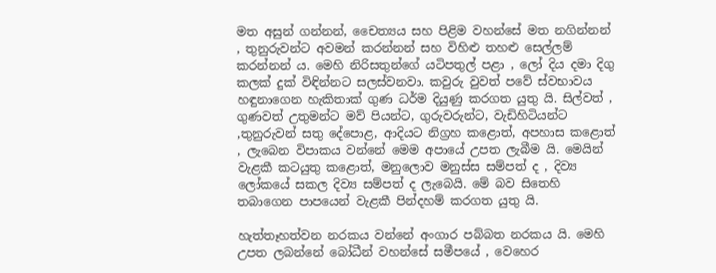මත අසුන් ගන්නන්, චෛත්‍යය සහ පිළිම වහන්සේ මත නගින්නන් , තුනුරුවන්ට අවමන් කරන්නන් සහ විහිළු තහළු සෙල්ලම් කරන්නන් ය. මෙහි නිරිසතුන්ගේ යටිපතුල් පළා , ලෝ දිය දමා දිගු කලක් දුක් විඳින්නට සලස්වනවා. කවුරු වුවත් පවේ ස්වභාවය හඳුනාගෙන හැකිතාක් ගුණ ධර්ම දියුණු කරගත යුතු යි. සිල්වත් , ගුණවත් උතුමන්ට මව් පියන්ට, ගුරුවරුන්ට, වැඩිහිටියන්ට ,තුනුරුවන් සතු දේපොළ, ආදියට නිග්‍රහ කළොත්, අපහාස කළොත් , ලැබෙන විපාකය වන්නේ මෙම අපායේ උපත ලැබීම යි. මෙයින් වැළකී කටයුතු කළොත්, මනුලොව මනුස්ස සම්පත් ද , දිව්‍ය ලෝකයේ සකල දිව්‍ය සම්පත් ද ලැබෙයි. මේ බව සිතෙහි තබාගෙන පාපයෙන් වැළකී පින්දහම් කරගත යුතු යි.

හැත්තෑහත්වන නරකය වන්නේ අංගාර පබ්බත නරකය යි. මෙහි උපත ලබන්නේ බෝධීන් වහන්සේ සමීපයේ , වෙහෙර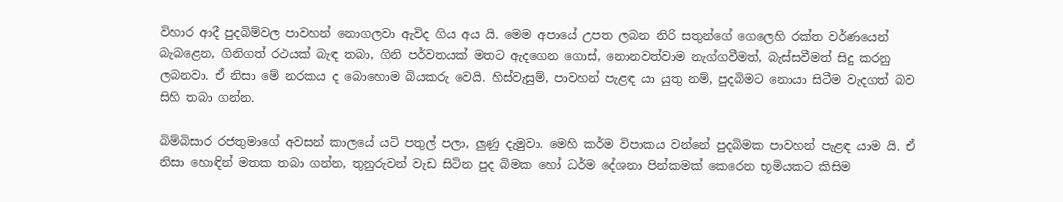විහාර ආදී පුදබිම්වල පාවහන් නොගලවා ඇවිද ගිය අය යි. මෙම අපායේ උපත ලබන නිරි සතුන්ගේ ගෙලෙහි රක්ත වර්ණයෙන් බැබළෙන, ගිනිගත් රථයක් බැඳ තබා, ගිනි පර්වතයක් මතට ඇදගෙන ගොස්, නොනවත්වාම නැග්ගවීමත්, බැස්සවීමත් සිදු කරනු ලබනවා. ඒ නිසා මේ නරකය ද බොහොම බියකරු වෙයි. හිස්වැසුම්, පාවහන් පැළඳ යා යුතු නම්, පුදබිමට නොයා සිටීම වැදගත් බව සිහි තබා ගන්න.

බිම්බිසාර රජතුමාගේ අවසන් කාලයේ යටි පතුල් පලා, ලුණු දැමුවා. මෙහි කර්ම විපාකය වන්නේ පුදබිමක පාවහන් පැළඳ යාම යි. ඒ නිසා හොඳින් මතක තබා ගන්න, තුනුරුවන් වැඩ සිටින පුද බිමක හෝ ධර්ම දේශනා පින්කමක් කෙරෙන භූමියකට කිසිම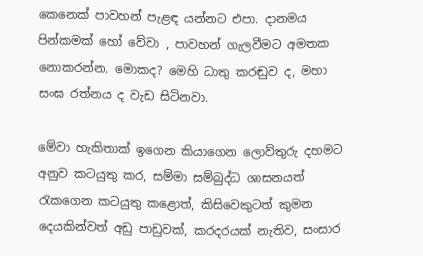කෙනෙක් පාවහන් පැළඳ යන්නට එපා. දානමය පින්කමක් හෝ වේවා , පාවහන් ගැලවීමට අමතක නොකරන්න. මොකද? මෙහි ධාතු කරඬුව ද, මහා සංඝ රත්නය ද වැඩ සිටිනවා.

මේවා හැකිතාක් ඉගෙන කියාගෙන ලොව්තුරු දහමට අනුව කටයුතු කර, සම්මා සම්බුද්ධ ශාසනයත් රැකගෙන කටයුතු කළොත්, කිසිවෙකුටත් කුමන දෙයකින්වත් අඩු පාඩුවක්, කරදරයක් නැතිව, සංසාර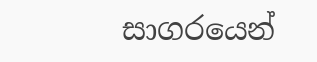සාගරයෙන්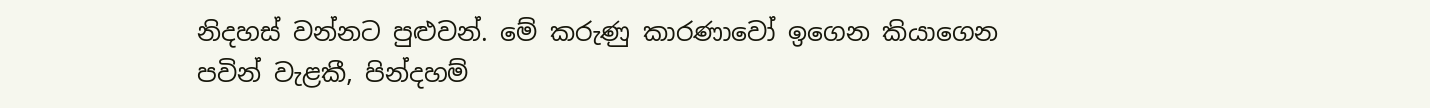නිදහස් වන්නට පුළුවන්. මේ කරුණු කාරණාවෝ ඉගෙන කියාගෙන පවින් වැළකී, පින්දහම්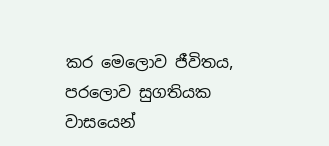කර මෙලොව ජීවිතය, පරලොව සුගතියක වාසයෙන්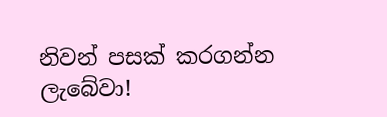නිවන් පසක් කරගන්න ලැබේවා!